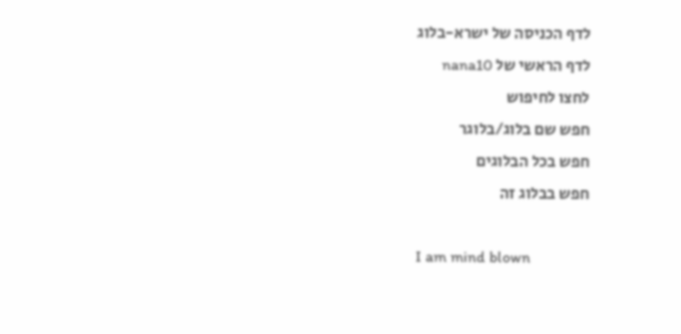לדף הכניסה של ישרא-בלוג
לדף הראשי של nana10
לחצו לחיפוש
חפש שם בלוג/בלוגר
חפש בכל הבלוגים
חפש בבלוג זה

I am mind blown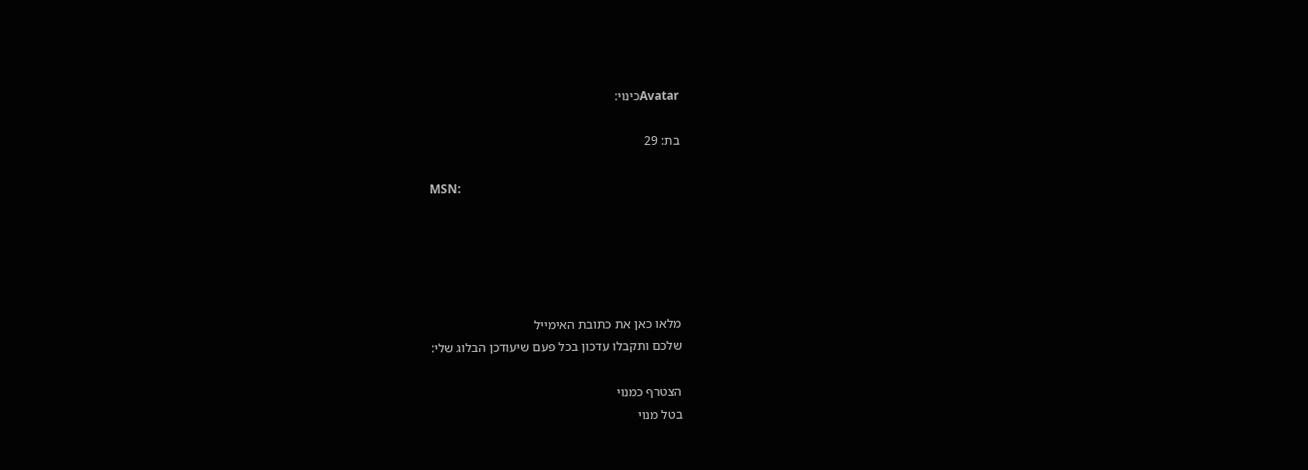Avatarכינוי:

בת: 29

MSN:





מלאו כאן את כתובת האימייל
שלכם ותקבלו עדכון בכל פעם שיעודכן הבלוג שלי:

הצטרף כמנוי
בטל מנוי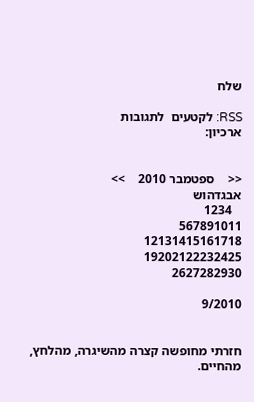שלח

RSS: לקטעים  לתגובות
ארכיון:


<<    ספטמבר 2010    >>
אבגדהוש
   1234
567891011
12131415161718
19202122232425
2627282930

9/2010


חזרתי מחופשה קצרה מהשיגרה, מהלחץ, מהחיים.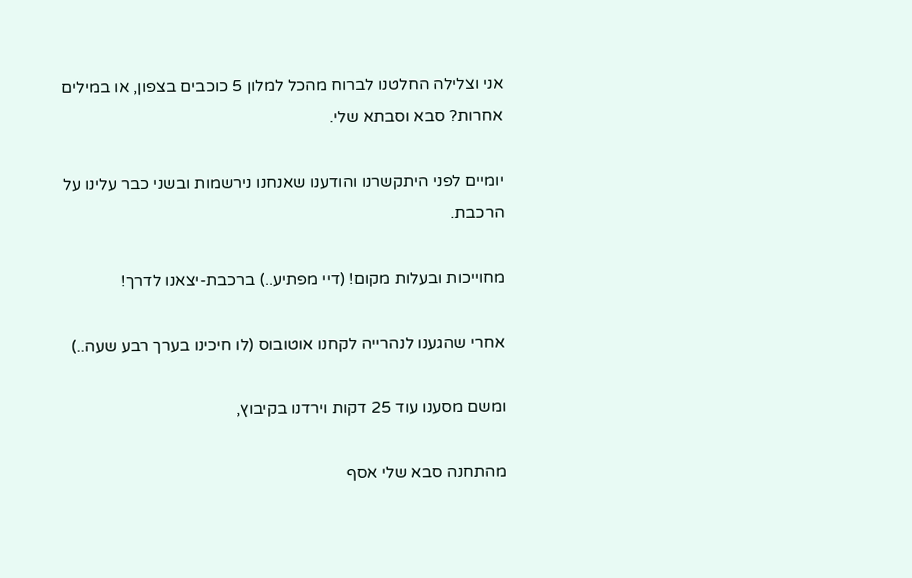אני וצלילה החלטנו לברוח מהכל למלון 5 כוכבים בצפון, או במילים אחרות? סבא וסבתא שלי.

יומיים לפני היתקשרנו והודענו שאנחנו נירשמות ובשני כבר עלינו על הרכבת.

מחוייכות ובעלות מקום! (דיי מפתיע..) ברכבת-יצאנו לדרך!

אחרי שהגענו לנהרייה לקחנו אוטובוס (לו חיכינו בערך רבע שעה..)

ומשם מסענו עוד 25 דקות וירדנו בקיבוץ,

מהתחנה סבא שלי אסף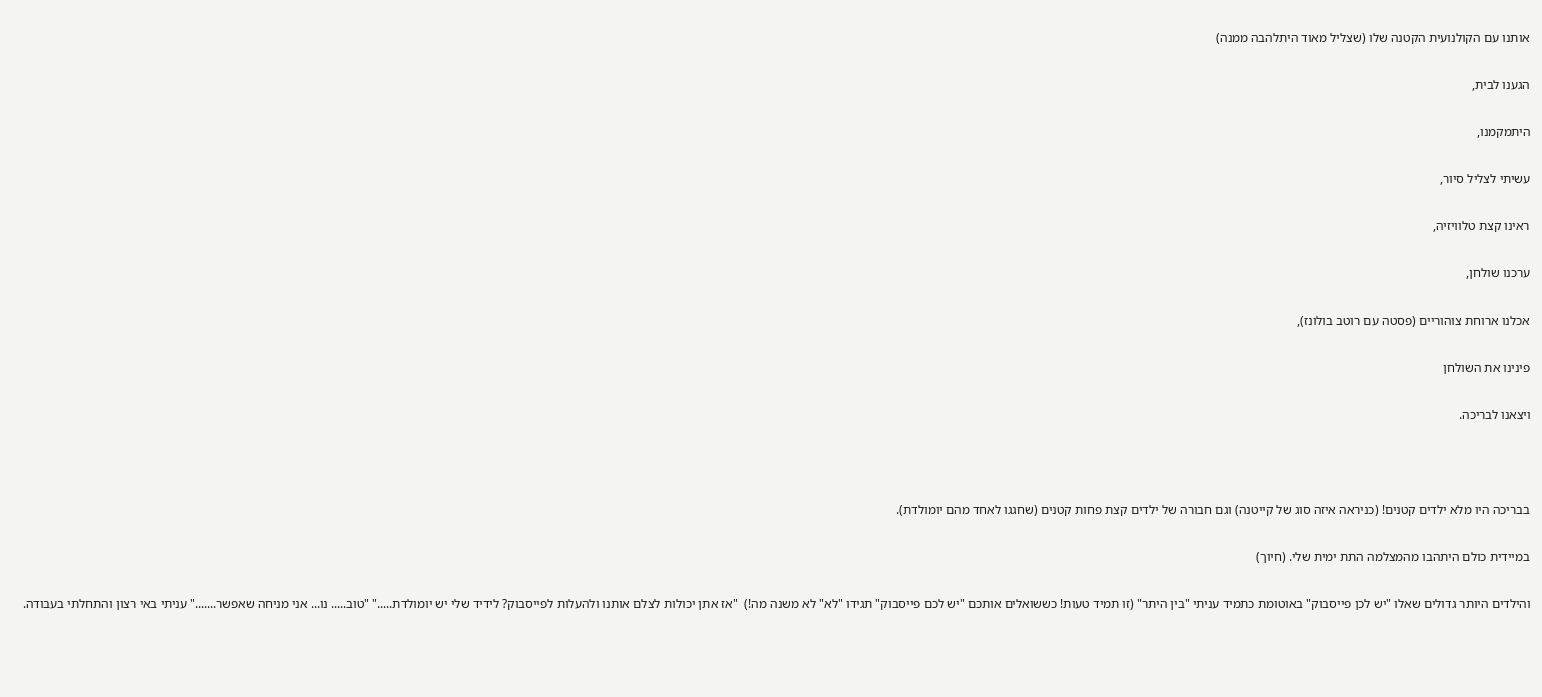אותנו עם הקולנועית הקטנה שלו (שצליל מאוד היתלהבה ממנה)

הגענו לבית,

היתמקמנו,

עשיתי לצליל סיור,

ראינו קצת טלוויזיה,

ערכנו שולחן,

אכלנו ארוחת צוהוריים (פסטה עם רוטב בולונז),

פינינו את השולחן

ויצאנו לבריכה.



בבריכה היו מלא ילדים קטנים! (כניראה איזה סוג של קייטנה) וגם חבורה של ילדים קצת פחות קטנים (שחגגו לאחד מהם יומולדת).

במיידית כולם היתהבו מהמצלמה התת ימית שלי. (חיוך)

והילדים היותר גדולים שאלו "יש לכן פייסבוק" באוטומת כתמיד עניתי "בין היתר" (זו תמיד טעות! כששואלים אותכם "יש לכם פייסבוק" תגידו "לא" לא משנה מה!)  "אז אתן יכולות לצלם אותנו ולהעלות לפייסבוק? לידיד שלי יש יומולדת....." "טוב..... נו... אני מניחה שאפשר......." עניתי באי רצון והתחלתי בעבודה.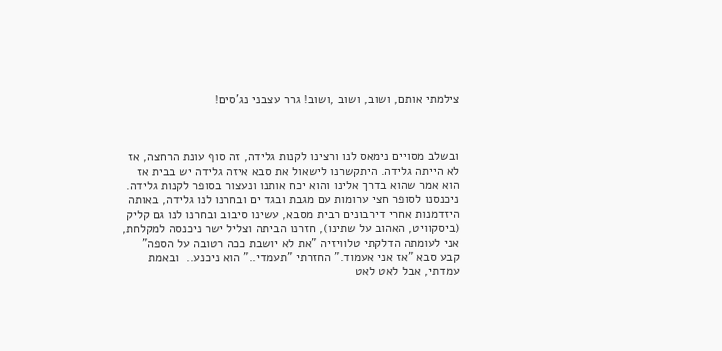צילמתי אותם, ושוב, ושוב ,ושוב! גרר עצבני נג'סים!



ובשלב מסויים נימאס לנו ורצינו לקנות גלידה, זה סוף עונת הרחצה, אז לא הייתה גלידה. היתקשרנו לישאול את סבא איזה גלידה יש בבית אז הוא אמר שהוא בדרך אלינו והוא יכח אותנו ונעצור בסופר לקנות גלידה. ניכנסנו לסופר חצי ערומות עם מגבת ובגד ים ובחרנו לנו גלידה, באותה היזדמנות אחרי דירבונים רבית מסבא, עשינו סיבוב ובחרנו לנו גם קליק (ביסקוויט, האהוב על שתינו), חזרנו הביתה וצליל ישר ניכנסה למקלחת, אני לעומתה הדלקתי טלוויזיה "את לא יושבת ככה רטובה על הספה" קבע סבא "אז אני אעמוד." החזרתי "תעמדי.." הוא ניכנע..  ובאמת עמדתי, אבל לאט לאט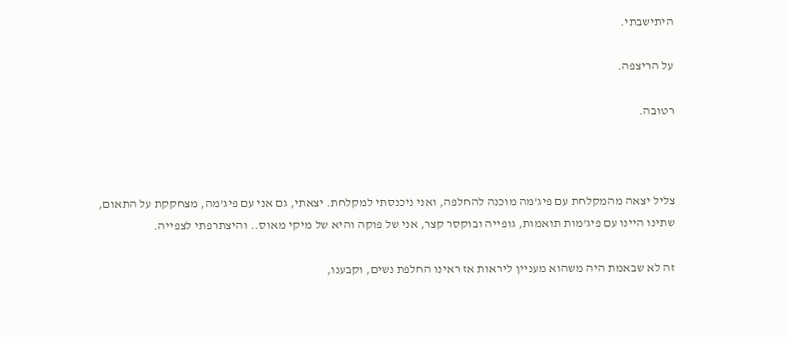היתישבתי.

על הריצפה.

רטובה.



צליל יצאה מהמקלחת עם פיג'מה מוכנה להחלפה, ואני ניכנסתי למקלחת. יצאתי, גם אני עם פיג'מה, מצחקקת על התאום, שתינו היינו עם פיג'מות תואמות, גופייה ובוקסר קצר, אני של פוקה והיא של מיקי מאוס.. והיצתרפתי לצפייה.

זה לא שבאמת היה משהוא מעניין ליראות אז ראינו החלפת נשים, וקבענו,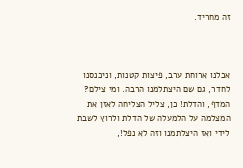זה מחריד.



אכלנו ארוחת ערב, פיצות קטנות, וניכנסנו לחדר, גם שם היצתלמנו הרבה. ומי צילם? המדף, והדלת! כן, צליל הצליחה לאזן את המצלמה על הלמעלה של הדלת ולרוץ לשבת לידי ואז היצלתמנו וזה לא נפל!,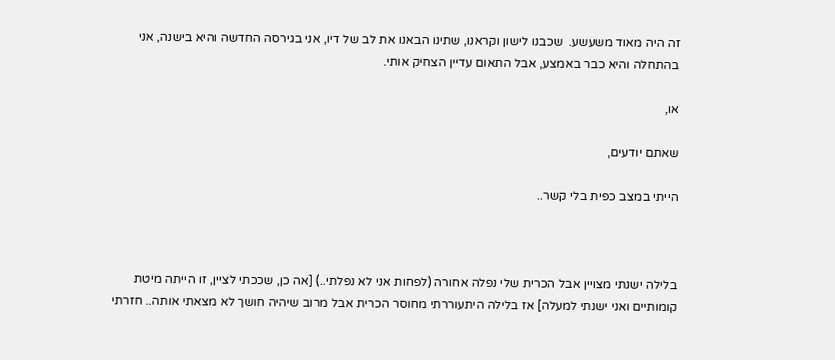זה היה מאוד משעשע.  שכבנו לישון וקראנו, שתינו הבאנו את לב של דיו, אני בגירסה החדשה והיא בישנה, אני בהתחלה והיא כבר באמצע, אבל התאום עדיין הצחיק אותי.

או,

שאתם יודעים,

הייתי במצב כפית בלי קשר..



בלילה ישנתי מצויין אבל הכרית שלי נפלה אחורה (לפחות אני לא נפלתי..) [אה כן, שככתי לציין, זו הייתה מיטת קומותיים ואני ישנתי למעלה] אז בלילה היתעוררתי מחוסר הכרית אבל מרוב שיהיה חושך לא מצאתי אותה.. חזרתי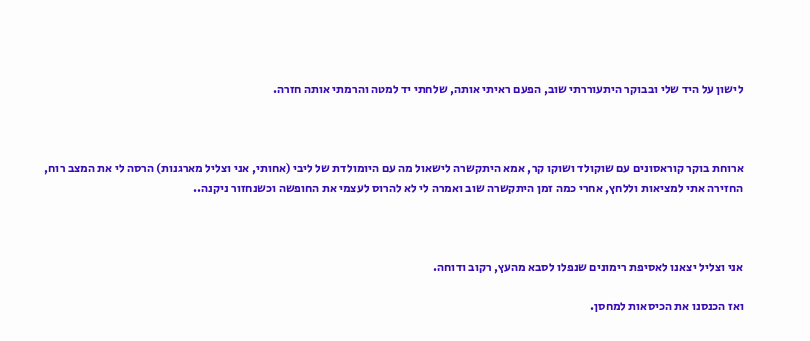לישון על היד שלי ובבוקר היתעוררתי שוב, הפעם ראיתי אותה, שלחתי יד למטה והרמתי אותה חזרה.



ארוחת בוקר קוראסונים עם שוקולד ושוקו קר, אמא היתקשרה לישאול מה עם היומולדת של ליבי (אחותי, אני וצליל מארגנות) הרסה לי את המצב רוח, החזירה אתי למציאות וללחץ, אחרי כמה זמן היתקשרה שוב ואמרה לי לא להרוס לעצמי את החופשה וכשנחזור ניקנה..



אני וצליל יצאנו לאסיפת רימונים שנפלו לסבא מהעץ, רקוב ודוחה.

ואז הכנסנו את הכיסאות למחסן.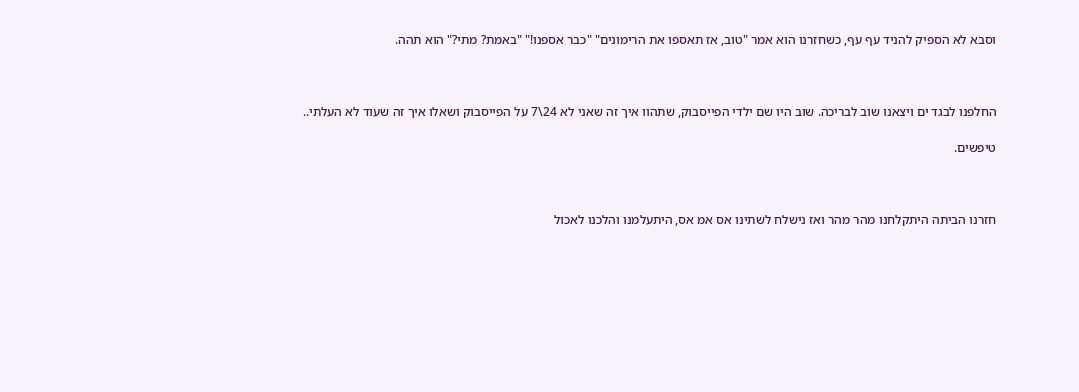וסבא לא הספיק להניד עף עף, כשחזרנו הוא אמר "טוב, אז תאספו את הרימונים" "כבר אספנו!" "באמת? מתי?" הוא תהה.



החלפנו לבגד ים ויצאנו שוב לבריכה. שוב היו שם ילדי הפייסבוק, שתהוו איך זה שאני לא 24\7 על הפייסבוק ושאלו איך זה שעוד לא העלתי..

טיפשים.



חזרנו הביתה היתקלחנו מהר מהר ואז נישלח לשתינו אס אמ אס, היתעלמנו והלכנו לאכול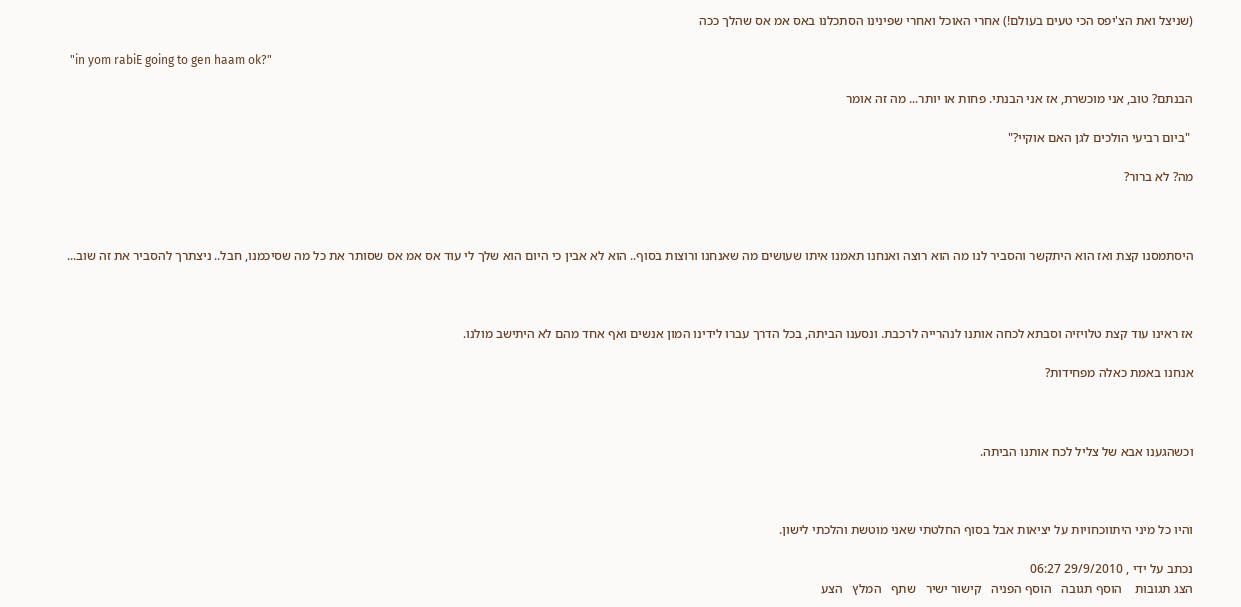(שניצל ואת הצ'יפס הכי טעים בעולם!) אחרי האוכל ואחרי שפינינו הסתכלנו באס אמ אס שהלך ככה

 "in yom rabiE going to gen haam ok?"

הבנתם? טוב, אני מוכשרת, אז אני הבנתי. פחות או יותר... מה זה אומר

 "ביום רביעי הולכים לגן האם אוקיי?"

מה? לא ברור?



היסתמסנו קצת ואז הוא היתקשר והסביר לנו מה הוא רוצה ואנחנו תאמנו איתו שעושים מה שאנחנו ורוצות בסוף.. הוא לא אבין כי היום הוא שלך לי עוד אס אמ אס שסותר את כל מה שסיכמנו, חבל.. ניצתרך להסביר את זה שוב...



אז ראינו עוד קצת טלויזיה וסבתא לכחה אותנו לנהרייה לרכבת. ונסענו הביתה, בכל הדרך עברו לידינו המון אנשים ואף אחד מהם לא היתישב מולנו.

אנחנו באמת כאלה מפחידות?



וכשהגענו אבא של צליל לכח אותנו הביתה.



והיו כל מיני היתווכחויות על יציאות אבל בסוף החלטתי שאני מוטשת והלכתי לישון.

נכתב על ידי , 29/9/2010 06:27
הצג תגובות    הוסף תגובה   הוסף הפניה   קישור ישיר   שתף   המלץ   הצע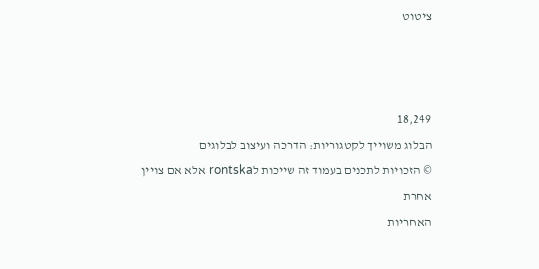ציטוט



18,249
הבלוג משוייך לקטגוריות: הדרכה ועיצוב לבלוגים
© הזכויות לתכנים בעמוד זה שייכות לrontska אלא אם צויין אחרת
האחריות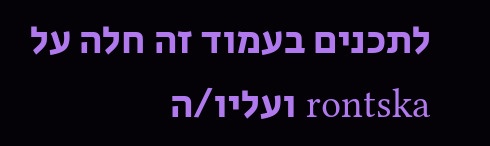לתכנים בעמוד זה חלה על rontska ועליו/ה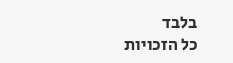בלבד
כל הזכויות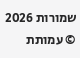שמורות 2026 © עמותת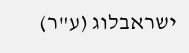ישראבלוג (ע"ר)